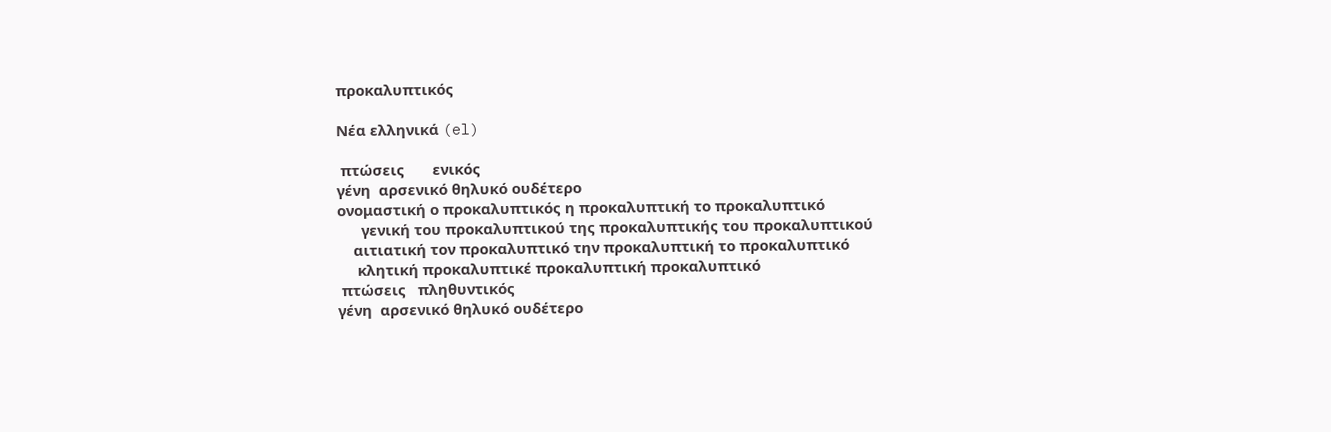προκαλυπτικός

Νέα ελληνικά (el)

 πτώσεις       ενικός
γένη  αρσενικό θηλυκό ουδέτερο
ονομαστική ο προκαλυπτικός η προκαλυπτική το προκαλυπτικό
      γενική του προκαλυπτικού της προκαλυπτικής του προκαλυπτικού
    αιτιατική τον προκαλυπτικό την προκαλυπτική το προκαλυπτικό
     κλητική προκαλυπτικέ προκαλυπτική προκαλυπτικό
 πτώσεις   πληθυντικός
γένη  αρσενικό θηλυκό ουδέτερο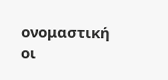ονομαστική οι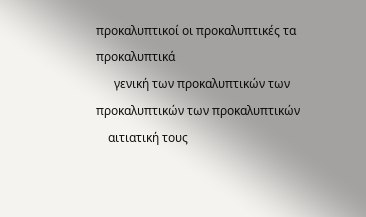προκαλυπτικοί οι προκαλυπτικές τα προκαλυπτικά
      γενική των προκαλυπτικών των προκαλυπτικών των προκαλυπτικών
    αιτιατική τους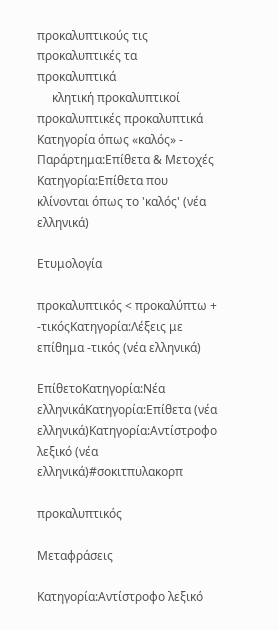προκαλυπτικούς τις προκαλυπτικές τα προκαλυπτικά
     κλητική προκαλυπτικοί προκαλυπτικές προκαλυπτικά
Κατηγορία όπως «καλός» - Παράρτημα:Επίθετα & Μετοχές
Κατηγορία:Επίθετα που κλίνονται όπως το 'καλός' (νέα ελληνικά)

Ετυμολογία

προκαλυπτικός < προκαλύπτω + -τικόςΚατηγορία:Λέξεις με επίθημα -τικός (νέα ελληνικά)

ΕπίθετοΚατηγορία:Νέα ελληνικάΚατηγορία:Επίθετα (νέα ελληνικά)Κατηγορία:Αντίστροφο λεξικό (νέα ελληνικά)#σοκιτπυλακορπ

προκαλυπτικός

Μεταφράσεις

Κατηγορία:Αντίστροφο λεξικό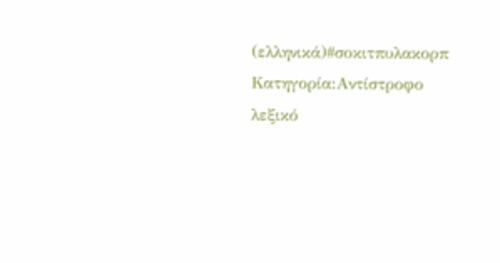(ελληνικά)#σοκιτπυλακορπ
Κατηγορία:Αντίστροφο λεξικό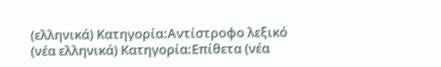(ελληνικά) Κατηγορία:Αντίστροφο λεξικό (νέα ελληνικά) Κατηγορία:Επίθετα (νέα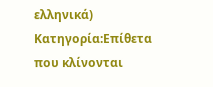ελληνικά) Κατηγορία:Επίθετα που κλίνονται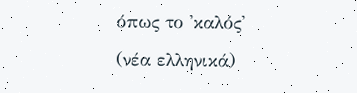όπως το 'καλός' (νέα ελληνικά)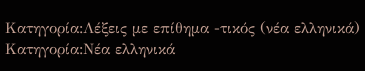Κατηγορία:Λέξεις με επίθημα -τικός (νέα ελληνικά) Κατηγορία:Νέα ελληνικά